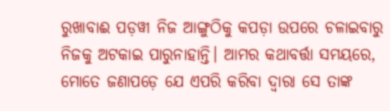ରୁଖାବାଈ ପଡ଼ୱୀ ନିଜ ଆଙ୍ଗୁଠିକୁ କପଡ଼ା ଉପରେ ଚଳାଇବାରୁ ନିଜକୁ ଅଟକାଇ ପାରୁନାହାନ୍ତି। ଆମର କଥାବର୍ତ୍ତା ସମୟରେ, ମୋତେ ଜଣାପଡ଼େ ଯେ ଏପରି କରିବା ଦ୍ୱାରା ସେ ତାଙ୍କ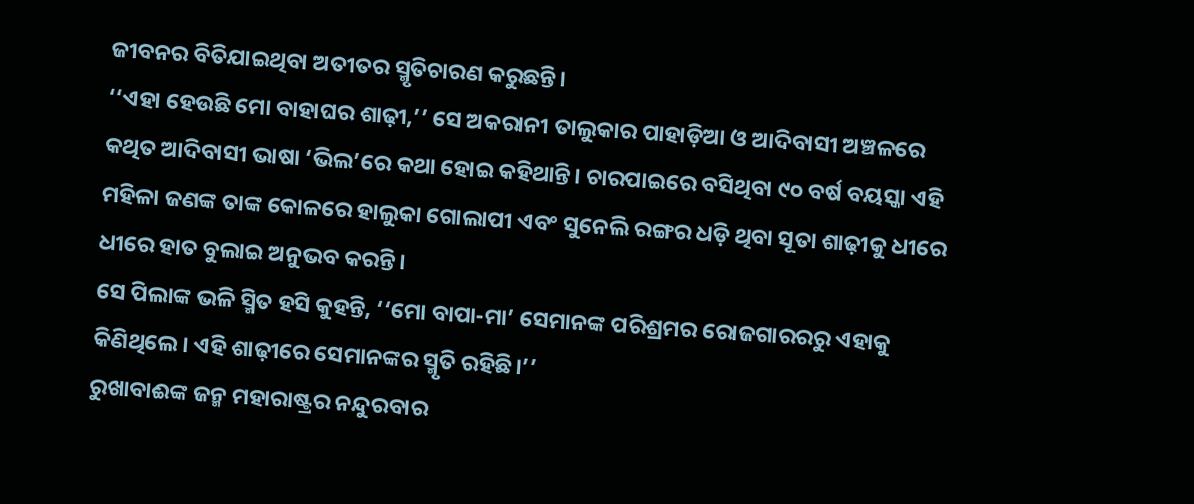ଜୀବନର ବିତିଯାଇଥିବା ଅତୀତର ସ୍ମୃତିଚାରଣ କରୁଛନ୍ତି।
‘‘ଏହା ହେଉଛି ମୋ ବାହାଘର ଶାଢ଼ୀ,’’ ସେ ଅକରାନୀ ତାଲୁକାର ପାହାଡ଼ିଆ ଓ ଆଦିବାସୀ ଅଞ୍ଚଳରେ କଥିତ ଆଦିବାସୀ ଭାଷା ‘ଭିଲ’ରେ କଥା ହୋଇ କହିଥାନ୍ତି। ଚାରପାଇରେ ବସିଥିବା ୯୦ ବର୍ଷ ବୟସ୍କା ଏହି ମହିଳା ଜଣଙ୍କ ତାଙ୍କ କୋଳରେ ହାଲୁକା ଗୋଲାପୀ ଏବଂ ସୁନେଲି ରଙ୍ଗର ଧଡ଼ି ଥିବା ସୂତା ଶାଢ଼ୀକୁ ଧୀରେ ଧୀରେ ହାତ ବୁଲାଇ ଅନୁଭବ କରନ୍ତି।
ସେ ପିଲାଙ୍କ ଭଳି ସ୍ମିତ ହସି କୁହନ୍ତି, ‘‘ମୋ ବାପା-ମା’ ସେମାନଙ୍କ ପରିଶ୍ରମର ରୋଜଗାରରରୁ ଏହାକୁ କିଣିଥିଲେ। ଏହି ଶାଢ଼ୀରେ ସେମାନଙ୍କର ସ୍ମୃତି ରହିଛି।’’
ରୁଖାବାଈଙ୍କ ଜନ୍ମ ମହାରାଷ୍ଟ୍ରର ନନ୍ଦୁରବାର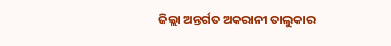ଜିଲ୍ଲା ଅନ୍ତର୍ଗତ ଅକରାନୀ ତାଲୁକାର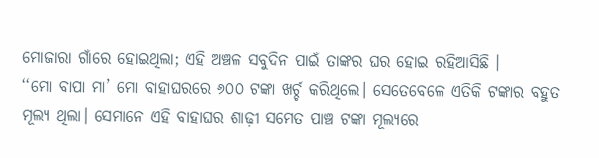ମୋଜାରା ଗାଁରେ ହୋଇଥିଲା; ଏହି ଅଞ୍ଚଳ ସବୁଦିନ ପାଇଁ ତାଙ୍କର ଘର ହୋଇ ରହିଆସିଛି ।
‘‘ମୋ ବାପା ମା’ ମୋ ବାହାଘରରେ ୬୦୦ ଟଙ୍କା ଖର୍ଚ୍ଚ କରିଥିଲେ। ସେତେବେଳେ ଏତିକି ଟଙ୍କାର ବହୁତ ମୂଲ୍ୟ ଥିଲା। ସେମାନେ ଏହି ବାହାଘର ଶାଢ଼ୀ ସମେତ ପାଞ୍ଚ ଟଙ୍କା ମୂଲ୍ୟରେ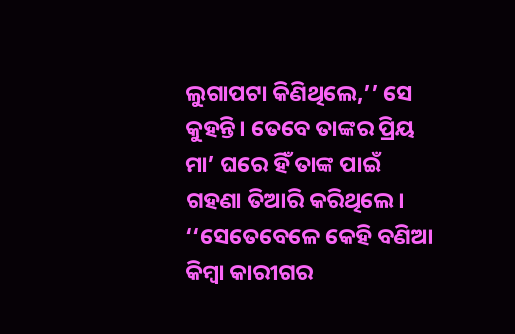ଲୁଗାପଟା କିଣିଥିଲେ,’’ ସେ କୁହନ୍ତି। ତେବେ ତାଙ୍କର ପ୍ରିୟ ମା’ ଘରେ ହିଁ ତାଙ୍କ ପାଇଁ ଗହଣା ତିଆରି କରିଥିଲେ।
‘‘ସେତେବେଳେ କେହି ବଣିଆ କିମ୍ବା କାରୀଗର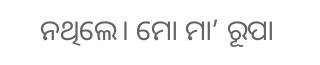ନଥିଲେ। ମୋ ମା’ ରୂପା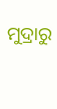ମୁଦ୍ରାରୁ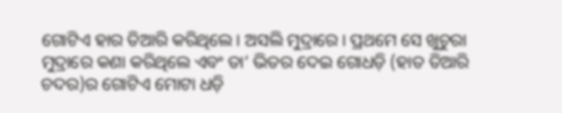ଗୋଟିଏ ହାର ତିଆରି କରିଥିଲେ। ଅସଲି ମୁଦ୍ରାରେ। ପ୍ରଥମେ ସେ ଖୁଚୁରା ମୁଦ୍ରାରେ କଣା କରିଥିଲେ ଏବଂ ତା’ ଭିତର ଦେଇ ଗୋଧଡ଼ି (ହାତ ତିଆରି ଚଦର)ର ଗୋଟିଏ ମୋଟା ଧଡ଼ି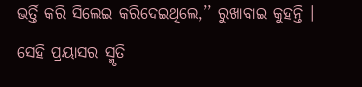ଭର୍ତ୍ତି କରି ସିଲେଇ କରିଦେଇଥିଲେ,’’ ରୁଖାବାଇ କୁହନ୍ତି । ସେହି ପ୍ରୟାସର ସ୍ମୃତି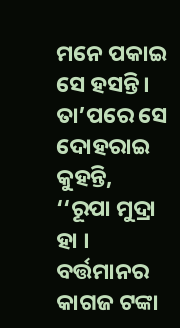ମନେ ପକାଇ ସେ ହସନ୍ତି। ତା’ପରେ ସେ ଦୋହରାଇ କୁହନ୍ତି, ‘‘ରୂପା ମୁଦ୍ରା ହା । ବର୍ତ୍ତମାନର କାଗଜ ଟଙ୍କା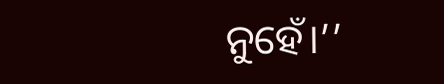ନୁହେଁ।’’